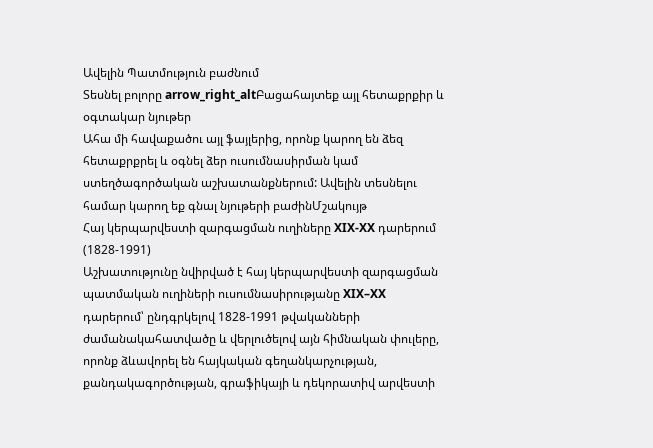Ավելին Պատմություն բաժնում
Տեսնել բոլորը arrow_right_altԲացահայտեք այլ հետաքրքիր և օգտակար նյութեր
Ահա մի հավաքածու այլ ֆայլերից, որոնք կարող են ձեզ հետաքրքրել և օգնել ձեր ուսումնասիրման կամ ստեղծագործական աշխատանքներում: Ավելին տեսնելու համար կարող եք գնալ նյութերի բաժինՄշակույթ
Հայ կերպարվեստի զարգացման ուղիները XIX-XX դարերում (1828-1991)
Աշխատությունը նվիրված է հայ կերպարվեստի զարգացման պատմական ուղիների ուսումնասիրությանը XIX–XX դարերում՝ ընդգրկելով 1828-1991 թվականների ժամանակահատվածը և վերլուծելով այն հիմնական փուլերը, որոնք ձևավորել են հայկական գեղանկարչության, քանդակագործության, գրաֆիկայի և դեկորատիվ արվեստի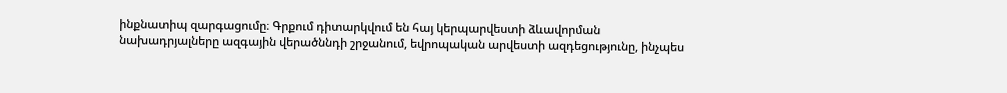ինքնատիպ զարգացումը։ Գրքում դիտարկվում են հայ կերպարվեստի ձևավորման նախադրյալները ազգային վերածննդի շրջանում, եվրոպական արվեստի ազդեցությունը, ինչպես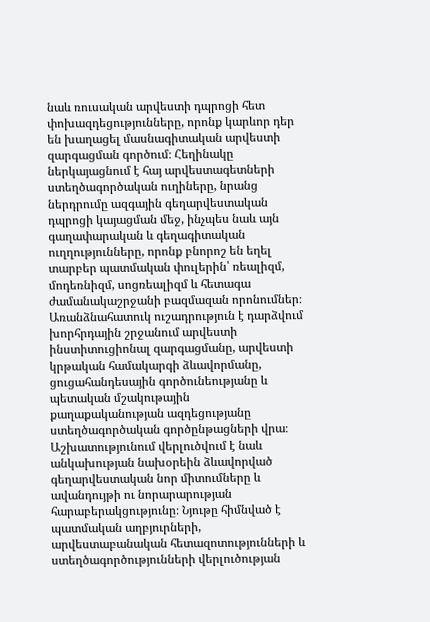նաև ռուսական արվեստի դպրոցի հետ փոխազդեցությունները, որոնք կարևոր դեր են խաղացել մասնագիտական արվեստի զարգացման գործում։ Հեղինակը ներկայացնում է հայ արվեստագետների ստեղծագործական ուղիները, նրանց ներդրումը ազգային գեղարվեստական դպրոցի կայացման մեջ, ինչպես նաև այն գաղափարական և գեղագիտական ուղղությունները, որոնք բնորոշ են եղել տարբեր պատմական փուլերին՝ ռեալիզմ, մոդեռնիզմ, սոցռեալիզմ և հետագա ժամանակաշրջանի բազմազան որոնումներ։ Առանձնահատուկ ուշադրություն է դարձվում խորհրդային շրջանում արվեստի ինստիտուցիոնալ զարգացմանը, արվեստի կրթական համակարգի ձևավորմանը, ցուցահանդեսային գործունեությանը և պետական մշակութային քաղաքականության ազդեցությանը ստեղծագործական գործընթացների վրա։ Աշխատությունում վերլուծվում է նաև անկախության նախօրեին ձևավորված գեղարվեստական նոր միտումները և ավանդույթի ու նորարարության հարաբերակցությունը։ Նյութը հիմնված է պատմական աղբյուրների, արվեստաբանական հետազոտությունների և ստեղծագործությունների վերլուծության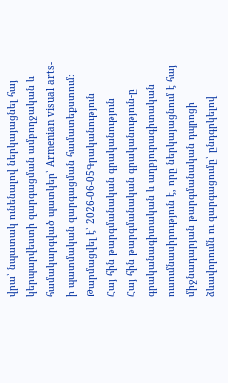վրա՝ նպատակ ունենալով ներկայացնել հայ կերպարվեստի զարգացման ամբողջական և համակարգված պատկեր՝ Armenian visual arts-ի պատմական զարգացման համատեքստում։
Թարմացվել է՝ 2026-06-05Գրականություն
Հայ հին թարգմանական գրականություն
Հայ հին թարգմանական գրականություն-ը գրականագիտական և աղբյուրագիտական ուսումնասիրություն է, որը ներկայացնում է հայ միջնադարյան թարգմանական դպրոցի ձևավորումն ու զարգացումը՝ ընդգրկելով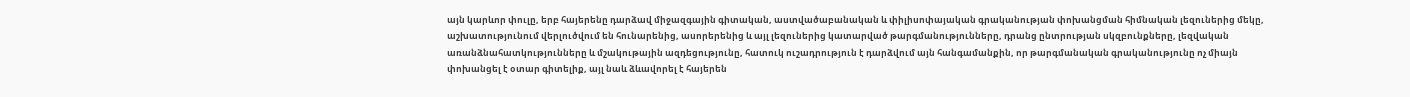այն կարևոր փուլը, երբ հայերենը դարձավ միջազգային գիտական, աստվածաբանական և փիլիսոփայական գրականության փոխանցման հիմնական լեզուներից մեկը, աշխատությունում վերլուծվում են հունարենից, ասորերենից և այլ լեզուներից կատարված թարգմանությունները, դրանց ընտրության սկզբունքները, լեզվական առանձնահատկությունները և մշակութային ազդեցությունը, հատուկ ուշադրություն է դարձվում այն հանգամանքին, որ թարգմանական գրականությունը ոչ միայն փոխանցել է օտար գիտելիք, այլ նաև ձևավորել է հայերեն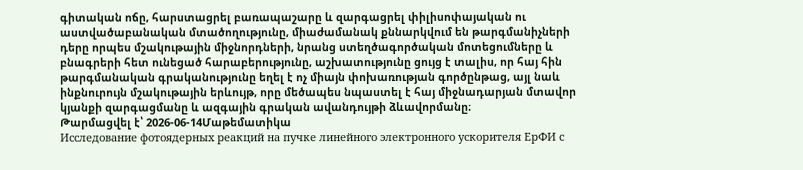գիտական ոճը, հարստացրել բառապաշարը և զարգացրել փիլիսոփայական ու աստվածաբանական մտածողությունը, միաժամանակ քննարկվում են թարգմանիչների դերը որպես մշակութային միջնորդների, նրանց ստեղծագործական մոտեցումները և բնագրերի հետ ունեցած հարաբերությունը, աշխատությունը ցույց է տալիս, որ հայ հին թարգմանական գրականությունը եղել է ոչ միայն փոխառության գործընթաց, այլ նաև ինքնուրույն մշակութային երևույթ, որը մեծապես նպաստել է հայ միջնադարյան մտավոր կյանքի զարգացմանը և ազգային գրական ավանդույթի ձևավորմանը։
Թարմացվել է՝ 2026-06-14Մաթեմատիկա
Исследование фотоядерных реакций на пучке линейного электронного ускорителя ЕрФИ с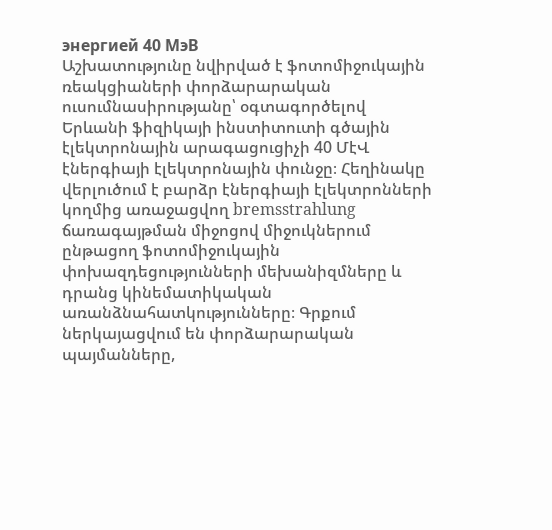энергией 40 MэВ
Աշխատությունը նվիրված է ֆոտոմիջուկային ռեակցիաների փորձարարական ուսումնասիրությանը՝ օգտագործելով Երևանի ֆիզիկայի ինստիտուտի գծային էլեկտրոնային արագացուցիչի 40 ՄէՎ էներգիայի էլեկտրոնային փունջը։ Հեղինակը վերլուծում է բարձր էներգիայի էլեկտրոնների կողմից առաջացվող bremsstrahlung ճառագայթման միջոցով միջուկներում ընթացող ֆոտոմիջուկային փոխազդեցությունների մեխանիզմները և դրանց կինեմատիկական առանձնահատկությունները։ Գրքում ներկայացվում են փորձարարական պայմանները,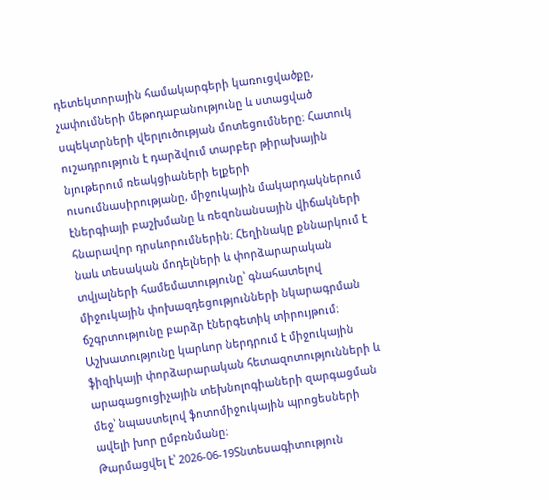դետեկտորային համակարգերի կառուցվածքը, չափումների մեթոդաբանությունը և ստացված սպեկտրների վերլուծության մոտեցումները։ Հատուկ ուշադրություն է դարձվում տարբեր թիրախային նյութերում ռեակցիաների ելքերի ուսումնասիրությանը, միջուկային մակարդակներում էներգիայի բաշխմանը և ռեզոնանսային վիճակների հնարավոր դրսևորումներին։ Հեղինակը քննարկում է նաև տեսական մոդելների և փորձարարական տվյալների համեմատությունը՝ գնահատելով միջուկային փոխազդեցությունների նկարագրման ճշգրտությունը բարձր էներգետիկ տիրույթում։ Աշխատությունը կարևոր ներդրում է միջուկային ֆիզիկայի փորձարարական հետազոտությունների և արագացուցիչային տեխնոլոգիաների զարգացման մեջ՝ նպաստելով ֆոտոմիջուկային պրոցեսների ավելի խոր ըմբռնմանը։
Թարմացվել է՝ 2026-06-19Տնտեսագիտություն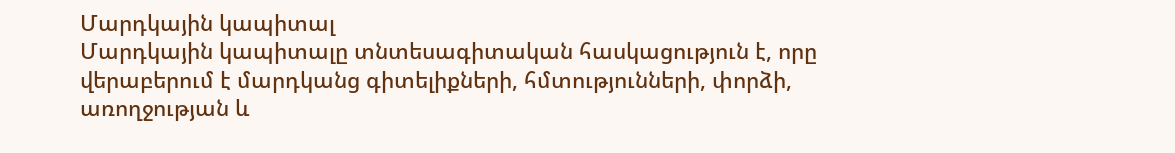Մարդկային կապիտալ
Մարդկային կապիտալը տնտեսագիտական հասկացություն է, որը վերաբերում է մարդկանց գիտելիքների, հմտությունների, փորձի, առողջության և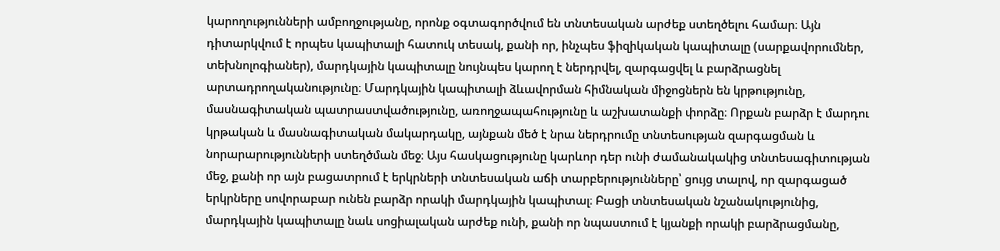կարողությունների ամբողջությանը, որոնք օգտագործվում են տնտեսական արժեք ստեղծելու համար։ Այն դիտարկվում է որպես կապիտալի հատուկ տեսակ, քանի որ, ինչպես ֆիզիկական կապիտալը (սարքավորումներ, տեխնոլոգիաներ), մարդկային կապիտալը նույնպես կարող է ներդրվել, զարգացվել և բարձրացնել արտադրողականությունը։ Մարդկային կապիտալի ձևավորման հիմնական միջոցներն են կրթությունը, մասնագիտական պատրաստվածությունը, առողջապահությունը և աշխատանքի փորձը։ Որքան բարձր է մարդու կրթական և մասնագիտական մակարդակը, այնքան մեծ է նրա ներդրումը տնտեսության զարգացման և նորարարությունների ստեղծման մեջ։ Այս հասկացությունը կարևոր դեր ունի ժամանակակից տնտեսագիտության մեջ, քանի որ այն բացատրում է երկրների տնտեսական աճի տարբերությունները՝ ցույց տալով, որ զարգացած երկրները սովորաբար ունեն բարձր որակի մարդկային կապիտալ։ Բացի տնտեսական նշանակությունից, մարդկային կապիտալը նաև սոցիալական արժեք ունի, քանի որ նպաստում է կյանքի որակի բարձրացմանը,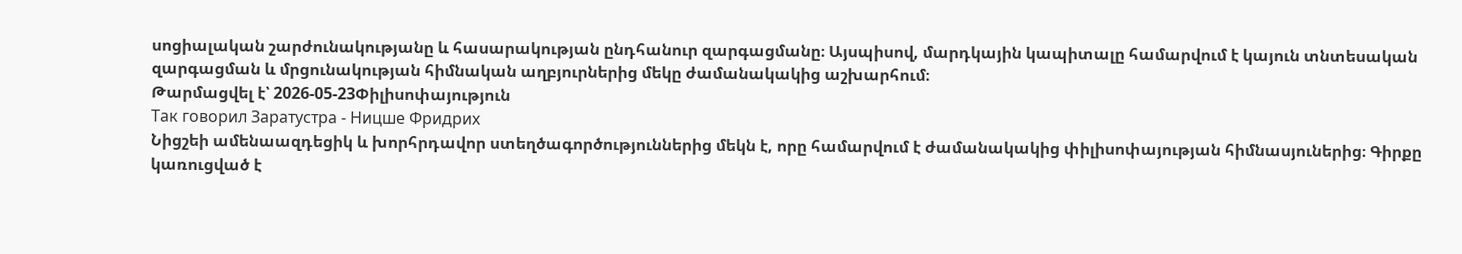սոցիալական շարժունակությանը և հասարակության ընդհանուր զարգացմանը։ Այսպիսով, մարդկային կապիտալը համարվում է կայուն տնտեսական զարգացման և մրցունակության հիմնական աղբյուրներից մեկը ժամանակակից աշխարհում։
Թարմացվել է՝ 2026-05-23Փիլիսոփայություն
Так говорил Заратустра - Ницше Фридрих
Նիցշեի ամենաազդեցիկ և խորհրդավոր ստեղծագործություններից մեկն է, որը համարվում է ժամանակակից փիլիսոփայության հիմնասյուներից։ Գիրքը կառուցված է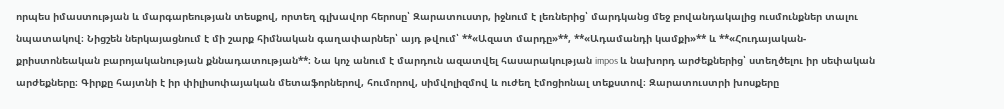որպես իմաստության և մարգարեության տեսքով, որտեղ գլխավոր հերոսը՝ Զարատուստր, իջնում է լեռներից՝ մարդկանց մեջ բովանդակալից ուսմունքներ տալու նպատակով։ Նիցշեն ներկայացնում է մի շարք հիմնական գաղափարներ՝ այդ թվում՝ **«Ազատ մարդը»**, **«Ադամանդի կամքի»** և **«Հուդայական-քրիստոնեական բարոյականության քննադատության**։ Նա կոչ անում է մարդուն ազատվել հասարակության impos և նախորդ արժեքներից՝ ստեղծելու իր սեփական արժեքները։ Գիրքը հայտնի է իր փիլիսոփայական մետաֆորներով, հումորով, սիմվոլիզմով և ուժեղ էմոցիոնալ տեքստով։ Զարատուստրի խոսքերը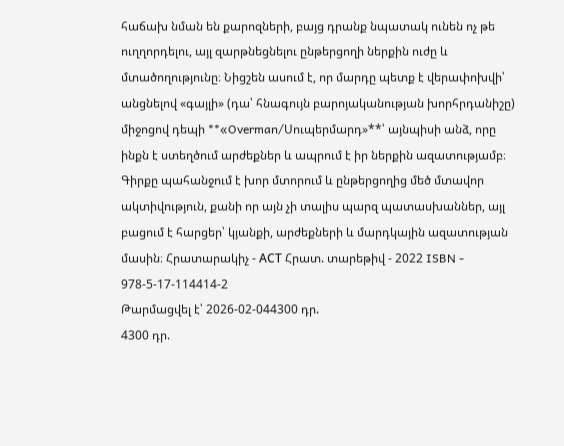հաճախ նման են քարոզների, բայց դրանք նպատակ ունեն ոչ թե ուղղորդելու, այլ զարթնեցնելու ընթերցողի ներքին ուժը և մտածողությունը։ Նիցշեն ասում է, որ մարդը պետք է վերափոխվի՝ անցնելով «գայլի» (դա՝ հնագույն բարոյականության խորհրդանիշը) միջոցով դեպի **«Overman/Սուպերմարդ»**՝ այնպիսի անձ, որը ինքն է ստեղծում արժեքներ և ապրում է իր ներքին ազատությամբ։ Գիրքը պահանջում է խոր մտորում և ընթերցողից մեծ մտավոր ակտիվություն, քանի որ այն չի տալիս պարզ պատասխաններ, այլ բացում է հարցեր՝ կյանքի, արժեքների և մարդկային ազատության մասին։ Հրատարակիչ - АСТ Հրատ. տարեթիվ - 2022 ISBN - 978-5-17-114414-2
Թարմացվել է՝ 2026-02-044300 դր.
4300 դր.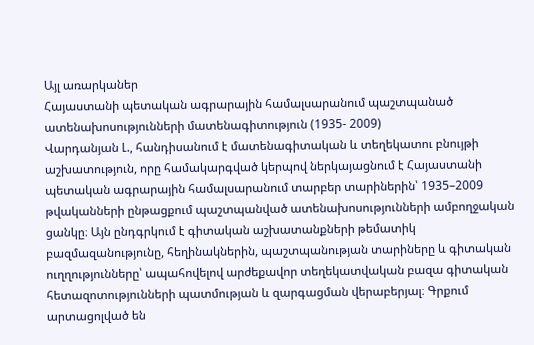Այլ առարկաներ
Հայաստանի պետական ագրարային համալսարանում պաշտպանած ատենախոսությունների մատենագիտություն (1935- 2009)
Վարդանյան Լ., հանդիսանում է մատենագիտական և տեղեկատու բնույթի աշխատություն, որը համակարգված կերպով ներկայացնում է Հայաստանի պետական ագրարային համալսարանում տարբեր տարիներին՝ 1935–2009 թվականների ընթացքում պաշտպանված ատենախոսությունների ամբողջական ցանկը։ Այն ընդգրկում է գիտական աշխատանքների թեմատիկ բազմազանությունը, հեղինակներին, պաշտպանության տարիները և գիտական ուղղությունները՝ ապահովելով արժեքավոր տեղեկատվական բազա գիտական հետազոտությունների պատմության և զարգացման վերաբերյալ։ Գրքում արտացոլված են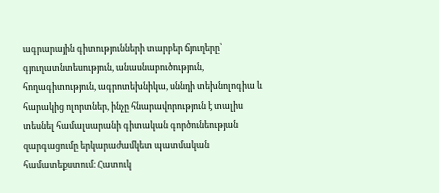ագրարային գիտությունների տարբեր ճյուղերը՝ գյուղատնտեսություն, անասնաբուծություն, հողագիտություն, ագրոտեխնիկա, սննդի տեխնոլոգիա և հարակից ոլորտներ, ինչը հնարավորություն է տալիս տեսնել համալսարանի գիտական գործունեության զարգացումը երկարաժամկետ պատմական համատեքստում։ Հատուկ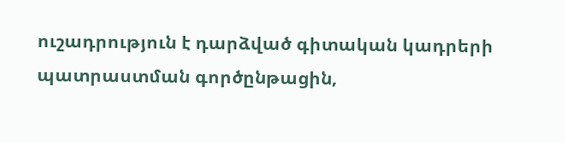ուշադրություն է դարձված գիտական կադրերի պատրաստման գործընթացին,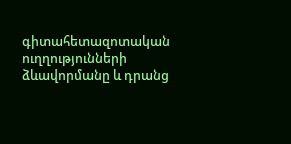գիտահետազոտական ուղղությունների ձևավորմանը և դրանց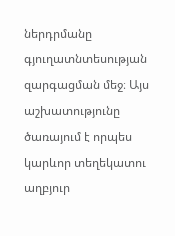ներդրմանը գյուղատնտեսության զարգացման մեջ։ Այս աշխատությունը ծառայում է որպես կարևոր տեղեկատու աղբյուր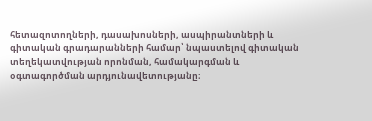հետազոտողների, դասախոսների, ասպիրանտների և գիտական գրադարանների համար՝ նպաստելով գիտական տեղեկատվության որոնման, համակարգման և օգտագործման արդյունավետությանը։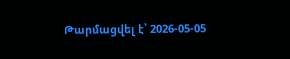Թարմացվել է՝ 2026-05-05